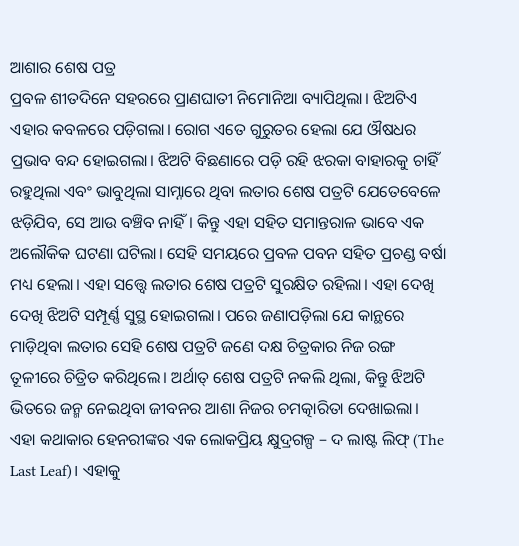ଆଶାର ଶେଷ ପତ୍ର
ପ୍ରବଳ ଶୀତଦିନେ ସହରରେ ପ୍ରାଣଘାତୀ ନିମୋନିଆ ବ୍ୟାପିଥିଲା। ଝିଅଟିଏ ଏହାର କବଳରେ ପଡ଼ିଗଲା। ରୋଗ ଏତେ ଗୁରୁତର ହେଲା ଯେ ଔଷଧର ପ୍ରଭାବ ବନ୍ଦ ହୋଇଗଲା। ଝିଅଟି ବିଛଣାରେ ପଡ଼ି ରହି ଝରକା ବାହାରକୁ ଚାହିଁ ରହୁଥିଲା ଏବଂ ଭାବୁଥିଲା ସାମ୍ନାରେ ଥିବା ଲତାର ଶେଷ ପତ୍ରଟି ଯେତେବେଳେ ଝଡ଼ିଯିବ, ସେ ଆଉ ବଞ୍ଚିବ ନାହିଁ। କିନ୍ତୁ ଏହା ସହିତ ସମାନ୍ତରାଳ ଭାବେ ଏକ ଅଲୌକିକ ଘଟଣା ଘଟିଲା। ସେହି ସମୟରେ ପ୍ରବଳ ପବନ ସହିତ ପ୍ରଚଣ୍ଡ ବର୍ଷା ମଧ୍ୟ ହେଲା। ଏହା ସତ୍ତ୍ୱେ ଲତାର ଶେଷ ପତ୍ରଟି ସୁରକ୍ଷିତ ରହିଲା। ଏହା ଦେଖି ଦେଖି ଝିଅଟି ସମ୍ପୂର୍ଣ୍ଣ ସୁସ୍ଥ ହୋଇଗଲା। ପରେ ଜଣାପଡ଼ିଲା ଯେ କାନ୍ଥରେ ମାଡ଼ିଥିବା ଲତାର ସେହି ଶେଷ ପତ୍ରଟି ଜଣେ ଦକ୍ଷ ଚିତ୍ରକାର ନିଜ ରଙ୍ଗ ତୂଳୀରେ ଚିତ୍ରିତ କରିଥିଲେ। ଅର୍ଥାତ୍ ଶେଷ ପତ୍ରଟି ନକଲି ଥିଲା, କିନ୍ତୁ ଝିଅଟି ଭିତରେ ଜନ୍ମ ନେଇଥିବା ଜୀବନର ଆଶା ନିଜର ଚମତ୍କାରିତା ଦେଖାଇଲା। ଏହା କଥାକାର ହେନରୀଙ୍କର ଏକ ଲୋକପ୍ରିୟ କ୍ଷୁଦ୍ରଗଳ୍ପ – ଦ ଲାଷ୍ଟ ଲିଫ୍ (The Last Leaf)। ଏହାକୁ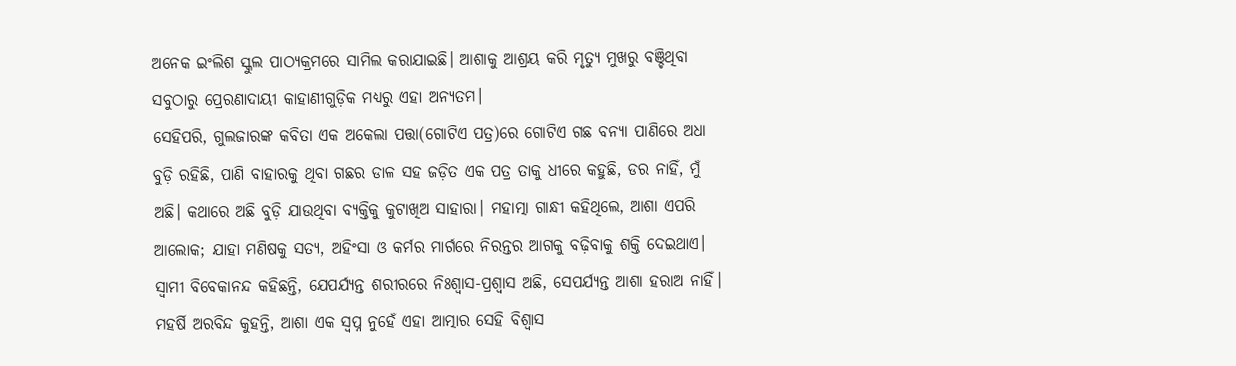ଅନେକ ଇଂଲିଶ ସ୍କୁଲ ପାଠ୍ୟକ୍ରମରେ ସାମିଲ କରାଯାଇଛି। ଆଶାକୁ ଆଶ୍ରୟ କରି ମୃତ୍ୟୁ ମୁଖରୁ ବଞ୍ଚିଥିବା ସବୁଠାରୁ ପ୍ରେରଣାଦାୟୀ କାହାଣୀଗୁଡ଼ିକ ମଧ୍ୟରୁ ଏହା ଅନ୍ୟତମ।
ସେହିପରି, ଗୁଲଜାରଙ୍କ କବିତା ଏକ ଅକେଲା ପତ୍ତା(ଗୋଟିଏ ପତ୍ର)ରେ ଗୋଟିଏ ଗଛ ବନ୍ୟା ପାଣିରେ ଅଧା ବୁଡ଼ି ରହିଛି, ପାଣି ବାହାରକୁ ଥିବା ଗଛର ଡାଳ ସହ ଜଡ଼ିତ ଏକ ପତ୍ର ତାକୁ ଧୀରେ କହୁଛି, ଡର ନାହିଁ, ମୁଁ ଅଛି। କଥାରେ ଅଛି ବୁଡ଼ି ଯାଉଥିବା ବ୍ୟକ୍ତିକୁ କୁଟାଖିଅ ସାହାରା। ମହାତ୍ମା ଗାନ୍ଧୀ କହିଥିଲେ, ଆଶା ଏପରି ଆଲୋକ; ଯାହା ମଣିଷକୁ ସତ୍ୟ, ଅହିଂସା ଓ କର୍ମର ମାର୍ଗରେ ନିରନ୍ତର ଆଗକୁ ବଢ଼ିବାକୁ ଶକ୍ତି ଦେଇଥାଏ। ସ୍ବାମୀ ବିବେକାନନ୍ଦ କହିଛନ୍ତି, ଯେପର୍ଯ୍ୟନ୍ତ ଶରୀରରେ ନିଃଶ୍ୱାସ-ପ୍ରଶ୍ୱାସ ଅଛି, ସେପର୍ଯ୍ୟନ୍ତ ଆଶା ହରାଅ ନାହିଁ। ମହର୍ଷି ଅରବିନ୍ଦ କୁହନ୍ତି, ଆଶା ଏକ ସ୍ବପ୍ନ ନୁହେଁ ଏହା ଆତ୍ମାର ସେହି ବିଶ୍ୱାସ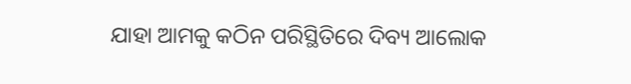ଯାହା ଆମକୁ କଠିନ ପରିସ୍ଥିତିରେ ଦିବ୍ୟ ଆଲୋକ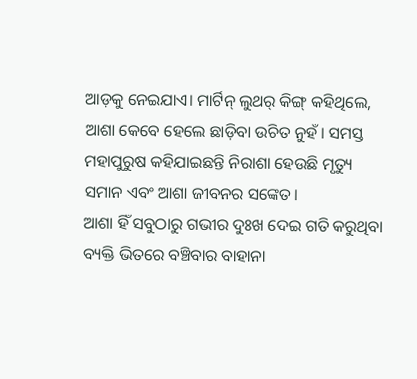ଆଡ଼କୁ ନେଇଯାଏ। ମାର୍ଟିନ୍ ଲୁଥର୍ କିଙ୍ଗ୍ କହିଥିଲେ, ଆଶା କେବେ ହେଲେ ଛାଡ଼ିବା ଉଚିତ ନୁହଁ। ସମସ୍ତ ମହାପୁରୁଷ କହିଯାଇଛନ୍ତି ନିରାଶା ହେଉଛି ମୃତ୍ୟୁ ସମାନ ଏବଂ ଆଶା ଜୀବନର ସଙ୍କେତ।
ଆଶା ହିଁ ସବୁଠାରୁ ଗଭୀର ଦୁଃଖ ଦେଇ ଗତି କରୁଥିବା ବ୍ୟକ୍ତି ଭିତରେ ବଞ୍ଚିବାର ବାହାନା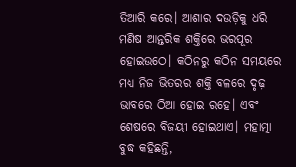ତିଆରି କରେ। ଆଶାର ଦଉଡ଼ିକୁ ଧରି ମଣିଷ ଆନ୍ତରିକ ଶକ୍ତିରେ ଭରପୂର ହୋଇଉଠେ। କଠିନରୁ କଠିନ ସମୟରେ ମଧ୍ୟ ନିଜ ଭିତରର ଶକ୍ତି ବଳରେ ଦୃଢ଼ ଭାବରେ ଠିଆ ହୋଇ ରହେ। ଏବଂ ଶେଷରେ ବିଜୟୀ ହୋଇଥାଏ। ମହାତ୍ମା ବୁଦ୍ଧ କହିଛନ୍ତି,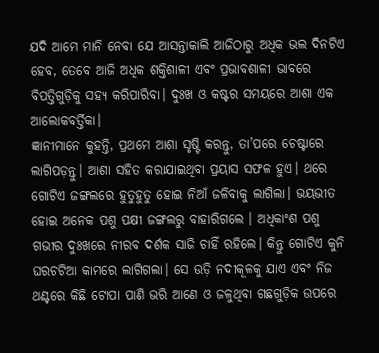ଯଦି ଆମେ ମାନି ନେବା ଯେ ଆସନ୍ତାକାଲି ଆଜିଠାରୁ ଅଧିକ ଭଲ ଦିନଟିଏ ହେବ, ତେବେ ଆଜି ଅଧିକ ଶକ୍ତିଶାଳୀ ଏବଂ ପ୍ରଭାବଶାଳୀ ଭାବରେ ବିପତ୍ତିଗୁଡ଼ିକୁ ସହ୍ୟ କରିପାରିବା। ଦୁଃଖ ଓ କଷ୍ଟର ସମୟରେ ଆଶା ଏକ ଆଲୋକବର୍ତ୍ତିକା।
ଜ୍ଞାନୀମାନେ କୁହନ୍ତି, ପ୍ରଥମେ ଆଶା ସୃଷ୍ଟି କରନ୍ତୁ, ତା’ପରେ ଚେଷ୍ଟାରେ ଲାଗିପଡ଼ନ୍ତୁ। ଆଶା ସହିତ କରାଯାଇଥିବା ପ୍ରୟାସ ସଫଳ ହୁଏ। ଥରେ ଗୋଟିଏ ଜଙ୍ଗଲରେ ହୁତୁହୁତୁ ହୋଇ ନିଆଁ ଜଳିବାକୁ ଲାଗିଲା। ଭୟଭୀତ ହୋଇ ଅନେକ ପଶୁ ପକ୍ଷୀ ଜଙ୍ଗଲରୁ ବାହାରିଗଲେ । ଅଧିକାଂଶ ପଶୁ ଗଭୀର ଦୁଃଖରେ ନୀରବ ଦର୍ଶକ ସାଜି ଚାହିଁ ରହିଲେ। କିନ୍ତୁ ଗୋଟିଏ କୁନି ଘରଚଟିଆ କାମରେ ଲାଗିଗଲା। ସେ ଉଡ଼ି ନଦୀକୂଳକୁ ଯାଏ ଏବଂ ନିଜ ଥଣ୍ଟରେ କିଛି ଟୋପା ପାଣି ଭରି ଆଣେ ଓ ଜଳୁଥିବା ଗଛଗୁଡ଼ିକ ଉପରେ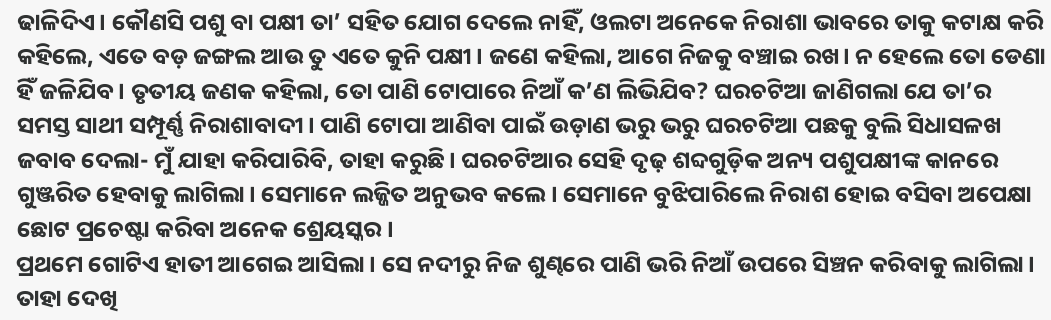ଢାଳିଦିଏ। କୌଣସି ପଶୁ ବା ପକ୍ଷୀ ତା’ ସହିତ ଯୋଗ ଦେଲେ ନାହିଁ, ଓଲଟା ଅନେକେ ନିରାଶା ଭାବରେ ତାକୁ କଟାକ୍ଷ କରି କହିଲେ, ଏତେ ବଡ଼ ଜଙ୍ଗଲ ଆଉ ତୁ ଏତେ କୁନି ପକ୍ଷୀ। ଜଣେ କହିଲା, ଆଗେ ନିଜକୁ ବଞ୍ଚାଇ ରଖ। ନ ହେଲେ ତୋ ଡେଣା ହିଁ ଜଳିଯିବ। ତୃତୀୟ ଜଣକ କହିଲା, ତୋ ପାଣି ଟୋପାରେ ନିଆଁ କ’ଣ ଲିଭିଯିବ? ଘରଚଟିଆ ଜାଣିଗଲା ଯେ ତା’ର ସମସ୍ତ ସାଥୀ ସମ୍ପୂର୍ଣ୍ଣ ନିରାଶାବାଦୀ। ପାଣି ଟୋପା ଆଣିବା ପାଇଁ ଉଡ଼ାଣ ଭରୁ ଭରୁ ଘରଚଟିଆ ପଛକୁ ବୁଲି ସିଧାସଳଖ ଜବାବ ଦେଲା- ମୁଁ ଯାହା କରିପାରିବି, ତାହା କରୁଛି। ଘରଚଟିଆର ସେହି ଦୃଢ଼ ଶବ୍ଦଗୁଡ଼ିକ ଅନ୍ୟ ପଶୁପକ୍ଷୀଙ୍କ କାନରେ ଗୁଞ୍ଜରିତ ହେବାକୁ ଲାଗିଲା। ସେମାନେ ଲଜ୍ଜିତ ଅନୁଭବ କଲେ। ସେମାନେ ବୁଝିପାରିଲେ ନିରାଶ ହୋଇ ବସିବା ଅପେକ୍ଷା ଛୋଟ ପ୍ରଚେଷ୍ଟା କରିବା ଅନେକ ଶ୍ରେୟସ୍କର।
ପ୍ରଥମେ ଗୋଟିଏ ହାତୀ ଆଗେଇ ଆସିଲା। ସେ ନଦୀରୁ ନିଜ ଶୁଣ୍ଢରେ ପାଣି ଭରି ନିଆଁ ଉପରେ ସିଞ୍ଚନ କରିବାକୁ ଲାଗିଲା। ତାହା ଦେଖି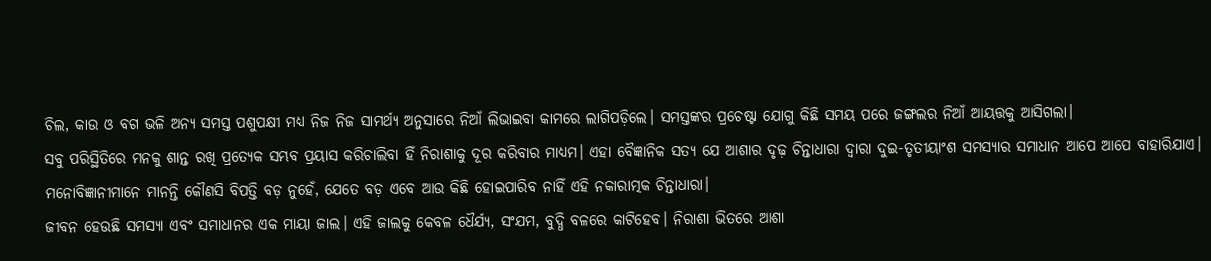ଚିଲ, କାଉ ଓ ବଗ ଭଳି ଅନ୍ୟ ସମସ୍ତ ପଶୁପକ୍ଷୀ ମଧ୍ୟ ନିଜ ନିଜ ସାମର୍ଥ୍ୟ ଅନୁସାରେ ନିଆଁ ଲିଭାଇବା କାମରେ ଲାଗିପଡ଼ିଲେ। ସମସ୍ତଙ୍କର ପ୍ରଚେଷ୍ଟା ଯୋଗୁ କିଛି ସମୟ ପରେ ଜଙ୍ଗଲର ନିଆଁ ଆୟତ୍ତକୁ ଆସିଗଲା।
ସବୁ ପରିସ୍ଥିତିରେ ମନକୁ ଶାନ୍ତ ରଖି ପ୍ରତ୍ୟେକ ସମ୍ଭବ ପ୍ରୟାସ କରିଚାଲିବା ହିଁ ନିରାଶାକୁ ଦୂର କରିବାର ମାଧ୍ୟମ। ଏହା ବୈଜ୍ଞାନିକ ସତ୍ୟ ଯେ ଆଶାର ଦୃଢ଼ ଚିନ୍ତାଧାରା ଦ୍ୱାରା ଦୁଇ-ତୃତୀୟାଂଶ ସମସ୍ୟାର ସମାଧାନ ଆପେ ଆପେ ବାହାରିଯାଏ। ମନୋବିଜ୍ଞାନୀମାନେ ମାନନ୍ତି କୌଣସି ବିପତ୍ତି ବଡ଼ ନୁହେଁ, ଯେତେ ବଡ଼ ଏବେ ଆଉ କିଛି ହୋଇପାରିବ ନାହିଁ ଏହି ନକାରାତ୍ମକ ଚିନ୍ତାଧାରା।
ଜୀବନ ହେଉଛି ସମସ୍ୟା ଏବଂ ସମାଧାନର ଏକ ମାୟା ଜାଲ। ଏହି ଜାଲକୁ କେବଳ ଧୈର୍ଯ୍ୟ, ସଂଯମ, ବୁଦ୍ଧି ବଳରେ କାଟିହେବ। ନିରାଶା ଭିତରେ ଆଶା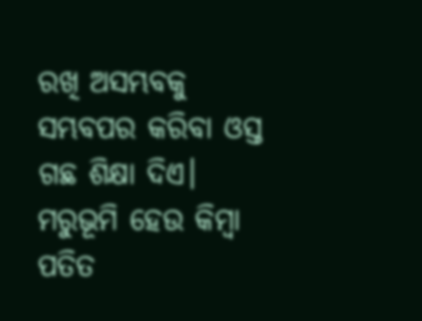ରଖି ଅସମ୍ଭବକୁ ସମ୍ଭବପର କରିବା ଓସ୍ତ ଗଛ ଶିକ୍ଷା ଦିଏ।
ମରୁଭୂମି ହେଉ କିମ୍ବା ପତିତ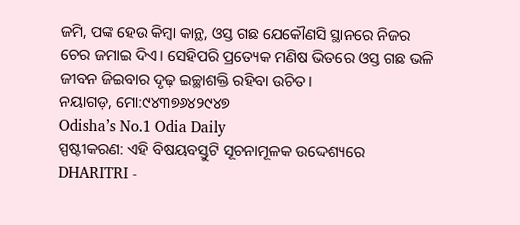ଜମି, ପଙ୍କ ହେଉ କିମ୍ବା କାନ୍ଥ, ଓସ୍ତ ଗଛ ଯେକୌଣସି ସ୍ଥାନରେ ନିଜର ଚେର ଜମାଇ ଦିଏ। ସେହିପରି ପ୍ରତ୍ୟେକ ମଣିଷ ଭିତରେ ଓସ୍ତ ଗଛ ଭଳି ଜୀବନ ଜିଇବାର ଦୃଢ଼ ଇଚ୍ଛାଶକ୍ତି ରହିବା ଉଚିତ।
ନୟାଗଡ଼, ମୋ:୯୪୩୭୬୪୨୯୪୭
Odisha’s No.1 Odia Daily
ସ୍ପଷ୍ଟୀକରଣ: ଏହି ବିଷୟବସ୍ତୁଟି ସୂଚନାମୂଳକ ଉଦ୍ଦେଶ୍ୟରେ DHARITRI -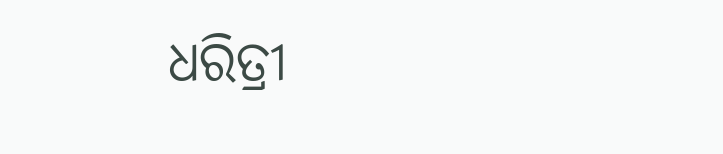ଧରିତ୍ରୀ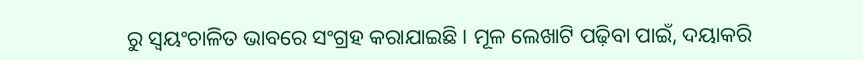ରୁ ସ୍ୱୟଂଚାଳିତ ଭାବରେ ସଂଗ୍ରହ କରାଯାଇଛି। ମୂଳ ଲେଖାଟି ପଢ଼ିବା ପାଇଁ, ଦୟାକରି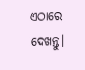ଏଠାରେ ଦେଖନ୍ତୁ।